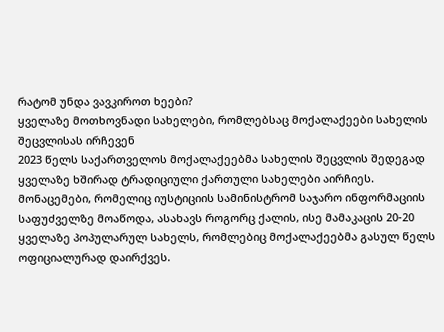რატომ უნდა ვავკიროთ ხეები?
ყველაზე მოთხოვნადი სახელები, რომლებსაც მოქალაქეები სახელის შეცვლისას ირჩევენ
2023 წელს საქართველოს მოქალაქეებმა სახელის შეცვლის შედეგად ყველაზე ხშირად ტრადიციული ქართული სახელები აირჩიეს.
მონაცემები, რომელიც იუსტიციის სამინისტრომ საჯარო ინფორმაციის საფუძველზე მოაწოდა, ასახავს როგორც ქალის, ისე მამაკაცის 20-20 ყველაზე პოპულარულ სახელს, რომლებიც მოქალაქეებმა გასულ წელს ოფიციალურად დაირქვეს.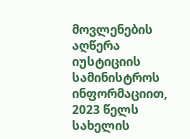მოვლენების აღწერა
იუსტიციის სამინისტროს ინფორმაციით, 2023 წელს სახელის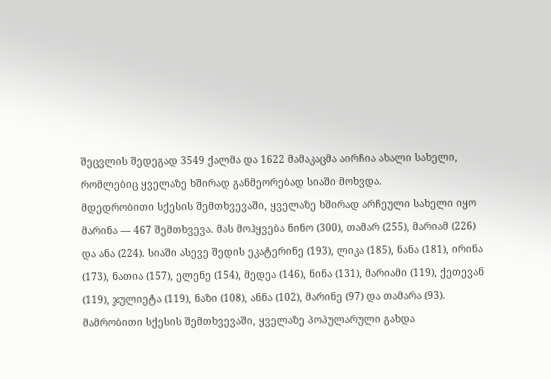შეცვლის შედეგად 3549 ქალმა და 1622 მამაკაცმა აირჩია ახალი სახელი, რომლებიც ყველაზე ხშირად განმეორებად სიაში მოხვდა.
მდედრობითი სქესის შემთხვევაში, ყველაზე ხშირად არჩეული სახელი იყო მარინა — 467 შემთხვევა. მას მოჰყვება ნინო (300), თამარ (255), მარიამ (226) და ანა (224). სიაში ასევე შედის ეკატერინე (193), ლიკა (185), ნანა (181), ირინა (173), ნათია (157), ელენე (154), მედეა (146), ნინა (131), მარიამი (119), ქეთევან (119), ჯულიეტა (119), ნაზი (108), ანნა (102), მარინე (97) და თამარა (93).
მამრობითი სქესის შემთხვევაში, ყველაზე პოპულარული გახდა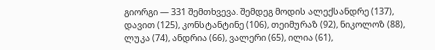გიორგი — 331 შემთხვევა. შემდეგ მოდის ალექსანდრე (137), დავით (125), კონსტანტინე (106), თეიმურაზ (92), ნიკოლოზ (88), ლუკა (74), ანდრია (66), ვალერი (65), ილია (61),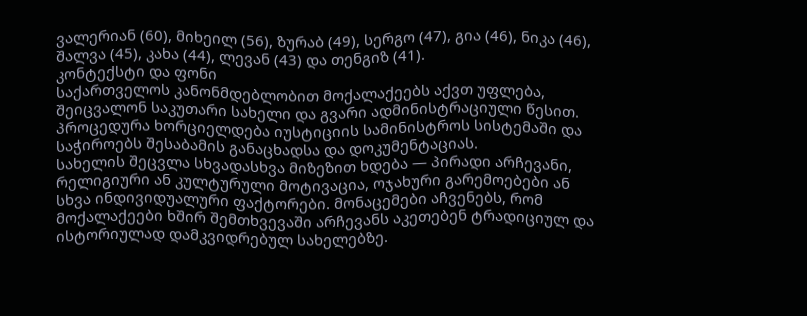ვალერიან (60), მიხეილ (56), ზურაბ (49), სერგო (47), გია (46), ნიკა (46), შალვა (45), კახა (44), ლევან (43) და თენგიზ (41).
კონტექსტი და ფონი
საქართველოს კანონმდებლობით მოქალაქეებს აქვთ უფლება, შეიცვალონ საკუთარი სახელი და გვარი ადმინისტრაციული წესით. პროცედურა ხორციელდება იუსტიციის სამინისტროს სისტემაში და საჭიროებს შესაბამის განაცხადსა და დოკუმენტაციას.
სახელის შეცვლა სხვადასხვა მიზეზით ხდება — პირადი არჩევანი, რელიგიური ან კულტურული მოტივაცია, ოჯახური გარემოებები ან სხვა ინდივიდუალური ფაქტორები. მონაცემები აჩვენებს, რომ მოქალაქეები ხშირ შემთხვევაში არჩევანს აკეთებენ ტრადიციულ და ისტორიულად დამკვიდრებულ სახელებზე.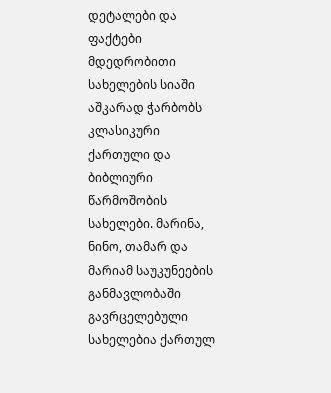დეტალები და ფაქტები
მდედრობითი სახელების სიაში აშკარად ჭარბობს კლასიკური ქართული და ბიბლიური წარმოშობის სახელები. მარინა, ნინო, თამარ და მარიამ საუკუნეების განმავლობაში გავრცელებული სახელებია ქართულ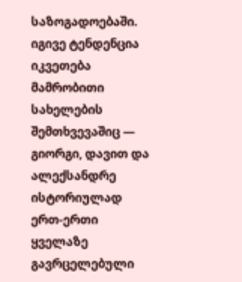საზოგადოებაში. იგივე ტენდენცია იკვეთება მამრობითი სახელების შემთხვევაშიც — გიორგი, დავით და ალექსანდრე ისტორიულად ერთ-ერთი ყველაზე გავრცელებული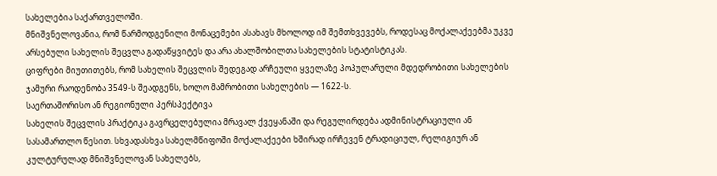სახელებია საქართველოში.
მნიშვნელოვანია, რომ წარმოდგენილი მონაცემები ასახავს მხოლოდ იმ შემთხვევებს, როდესაც მოქალაქეებმა უკვე არსებული სახელის შეცვლა გადაწყვიტეს და არა ახალშობილთა სახელების სტატისტიკას.
ციფრები მიუთითებს, რომ სახელის შეცვლის შედეგად არჩეული ყველაზე პოპულარული მდედრობითი სახელების ჯამური რაოდენობა 3549-ს შეადგენს, ხოლო მამრობითი სახელების — 1622-ს.
საერთაშორისო ან რეგიონული პერსპექტივა
სახელის შეცვლის პრაქტიკა გავრცელებულია მრავალ ქვეყანაში და რეგულირდება ადმინისტრაციული ან სასამართლო წესით. სხვადასხვა სახელმწიფოში მოქალაქეები ხშირად ირჩევენ ტრადიციულ, რელიგიურ ან კულტურულად მნიშვნელოვან სახელებს,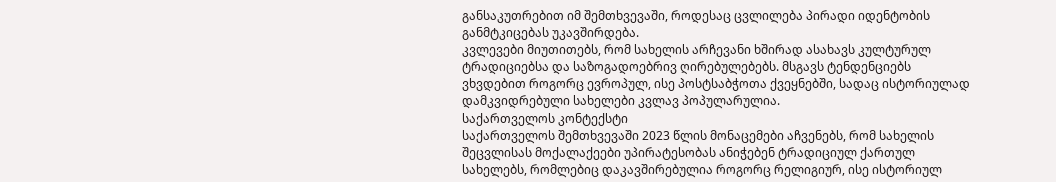განსაკუთრებით იმ შემთხვევაში, როდესაც ცვლილება პირადი იდენტობის განმტკიცებას უკავშირდება.
კვლევები მიუთითებს, რომ სახელის არჩევანი ხშირად ასახავს კულტურულ ტრადიციებსა და საზოგადოებრივ ღირებულებებს. მსგავს ტენდენციებს ვხვდებით როგორც ევროპულ, ისე პოსტსაბჭოთა ქვეყნებში, სადაც ისტორიულად დამკვიდრებული სახელები კვლავ პოპულარულია.
საქართველოს კონტექსტი
საქართველოს შემთხვევაში 2023 წლის მონაცემები აჩვენებს, რომ სახელის შეცვლისას მოქალაქეები უპირატესობას ანიჭებენ ტრადიციულ ქართულ სახელებს, რომლებიც დაკავშირებულია როგორც რელიგიურ, ისე ისტორიულ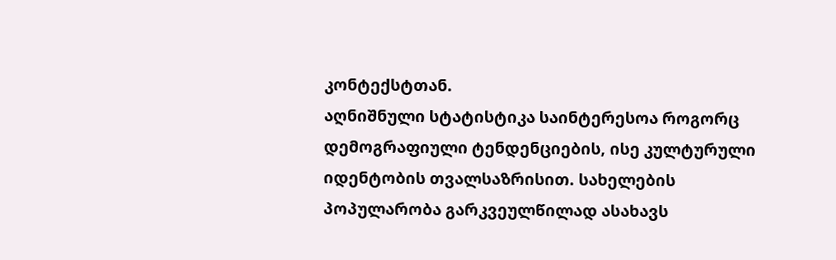კონტექსტთან.
აღნიშნული სტატისტიკა საინტერესოა როგორც დემოგრაფიული ტენდენციების, ისე კულტურული იდენტობის თვალსაზრისით. სახელების პოპულარობა გარკვეულწილად ასახავს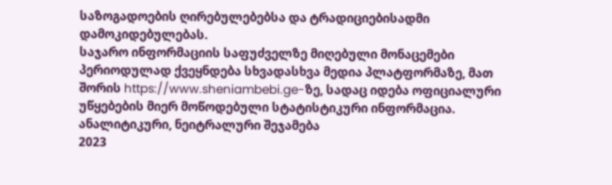საზოგადოების ღირებულებებსა და ტრადიციებისადმი დამოკიდებულებას.
საჯარო ინფორმაციის საფუძველზე მიღებული მონაცემები პერიოდულად ქვეყნდება სხვადასხვა მედია პლატფორმაზე, მათ შორის https://www.sheniambebi.ge-ზე, სადაც იდება ოფიციალური უწყებების მიერ მოწოდებული სტატისტიკური ინფორმაცია.
ანალიტიკური, ნეიტრალური შეჯამება
2023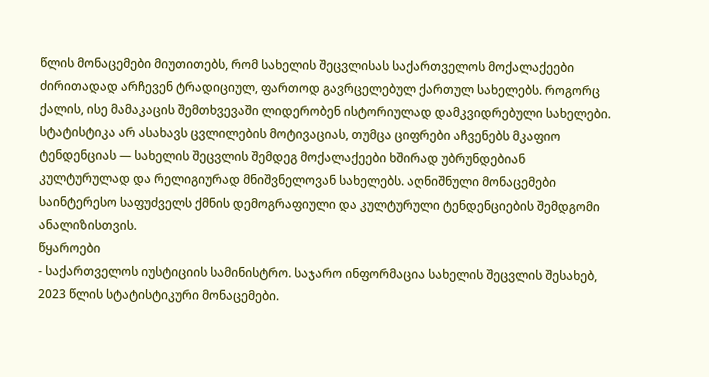წლის მონაცემები მიუთითებს, რომ სახელის შეცვლისას საქართველოს მოქალაქეები ძირითადად არჩევენ ტრადიციულ, ფართოდ გავრცელებულ ქართულ სახელებს. როგორც ქალის, ისე მამაკაცის შემთხვევაში ლიდერობენ ისტორიულად დამკვიდრებული სახელები.
სტატისტიკა არ ასახავს ცვლილების მოტივაციას, თუმცა ციფრები აჩვენებს მკაფიო ტენდენციას — სახელის შეცვლის შემდეგ მოქალაქეები ხშირად უბრუნდებიან კულტურულად და რელიგიურად მნიშვნელოვან სახელებს. აღნიშნული მონაცემები საინტერესო საფუძველს ქმნის დემოგრაფიული და კულტურული ტენდენციების შემდგომი ანალიზისთვის.
წყაროები
- საქართველოს იუსტიციის სამინისტრო. საჯარო ინფორმაცია სახელის შეცვლის შესახებ, 2023 წლის სტატისტიკური მონაცემები.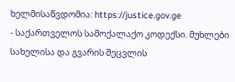ხელმისაწვდომია: https://justice.gov.ge
- საქართველოს სამოქალაქო კოდექსი. მუხლები სახელისა და გვარის შეცვლის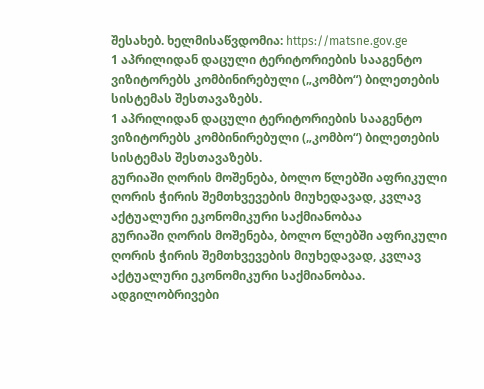შესახებ. ხელმისაწვდომია: https://matsne.gov.ge
1 აპრილიდან დაცული ტერიტორიების სააგენტო ვიზიტორებს კომბინირებული („კომბო“) ბილეთების სისტემას შესთავაზებს.
1 აპრილიდან დაცული ტერიტორიების სააგენტო ვიზიტორებს კომბინირებული („კომბო“) ბილეთების სისტემას შესთავაზებს.
გურიაში ღორის მოშენება, ბოლო წლებში აფრიკული ღორის ჭირის შემთხვევების მიუხედავად, კვლავ აქტუალური ეკონომიკური საქმიანობაა
გურიაში ღორის მოშენება, ბოლო წლებში აფრიკული ღორის ჭირის შემთხვევების მიუხედავად, კვლავ აქტუალური ეკონომიკური საქმიანობაა.
ადგილობრივები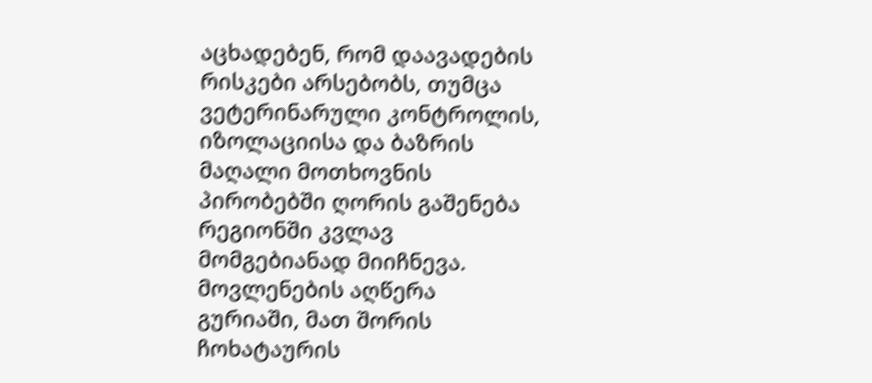აცხადებენ, რომ დაავადების რისკები არსებობს, თუმცა ვეტერინარული კონტროლის, იზოლაციისა და ბაზრის მაღალი მოთხოვნის პირობებში ღორის გაშენება რეგიონში კვლავ მომგებიანად მიიჩნევა.
მოვლენების აღწერა
გურიაში, მათ შორის ჩოხატაურის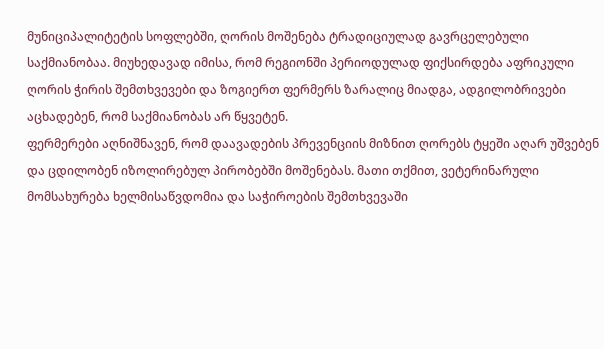მუნიციპალიტეტის სოფლებში, ღორის მოშენება ტრადიციულად გავრცელებული საქმიანობაა. მიუხედავად იმისა, რომ რეგიონში პერიოდულად ფიქსირდება აფრიკული ღორის ჭირის შემთხვევები და ზოგიერთ ფერმერს ზარალიც მიადგა, ადგილობრივები აცხადებენ, რომ საქმიანობას არ წყვეტენ.
ფერმერები აღნიშნავენ, რომ დაავადების პრევენციის მიზნით ღორებს ტყეში აღარ უშვებენ და ცდილობენ იზოლირებულ პირობებში მოშენებას. მათი თქმით, ვეტერინარული მომსახურება ხელმისაწვდომია და საჭიროების შემთხვევაში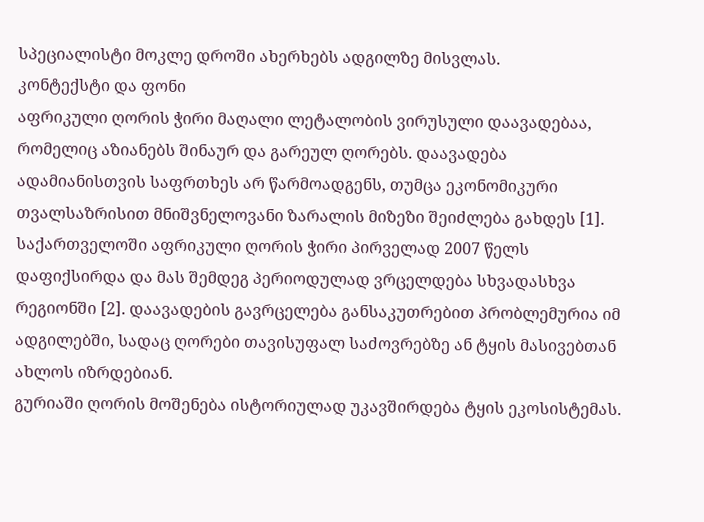სპეციალისტი მოკლე დროში ახერხებს ადგილზე მისვლას.
კონტექსტი და ფონი
აფრიკული ღორის ჭირი მაღალი ლეტალობის ვირუსული დაავადებაა, რომელიც აზიანებს შინაურ და გარეულ ღორებს. დაავადება ადამიანისთვის საფრთხეს არ წარმოადგენს, თუმცა ეკონომიკური თვალსაზრისით მნიშვნელოვანი ზარალის მიზეზი შეიძლება გახდეს [1].
საქართველოში აფრიკული ღორის ჭირი პირველად 2007 წელს დაფიქსირდა და მას შემდეგ პერიოდულად ვრცელდება სხვადასხვა რეგიონში [2]. დაავადების გავრცელება განსაკუთრებით პრობლემურია იმ ადგილებში, სადაც ღორები თავისუფალ საძოვრებზე ან ტყის მასივებთან ახლოს იზრდებიან.
გურიაში ღორის მოშენება ისტორიულად უკავშირდება ტყის ეკოსისტემას.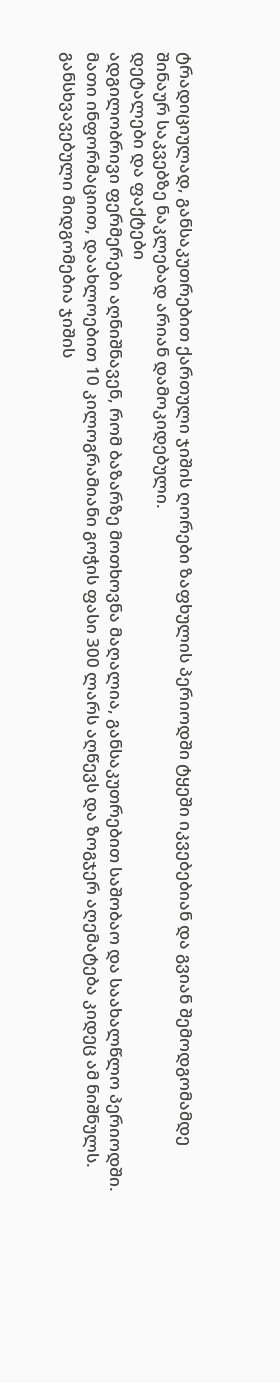ტრადიციულად, განსაკუთრებით ქართული ჯიშის ღორები ზაფხულის პერიოდში ტყეში იკვებებიან და გვიან შემოდგომამდე შინაურ საკვებზე ნაკლებად არიან დამოკიდებული.
დეტალები და ფაქტები
ადგილობრივი ფერმერები აღნიშნავენ, რომ ბაზარზე მოთხოვნა მაღალია, განსაკუთრებით საშობაო და საახალწლო პერიოდში. მათი ინფორმაციით, დაახლოებით 10 კილოგრამიანი გოჭის ფასი 300 ლარს აღწევს და ზოგჯერ აღემატება კიდეც ამ ნიშნულს.
განსხვავებული მიდგომებია ჯიშის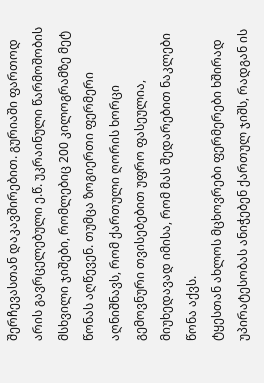შერჩევასთან დაკავშირებით. გურიაში ფართოდ არის გავრცელებული ე.წ. უკრაინული წარმოშობის მსხვილი ჯიშები, რომლებიც 200 კილოგრამზე მეტ წონას აღწევენ. თუმცა ზოგიერთი ფერმერი აღნიშნავს, რომ ქართული ღორის ხორცი გემოვნური თვისებებით უფრო ფასეულია, მიუხედავად იმისა, რომ მას შედარებით ნაკლები წონა აქვს.
ტყესთან ახლოს მცხოვრები ფერმერები ხშირად უპირატესობას ანიჭებენ ქართულ ჯიშს, რადგან ის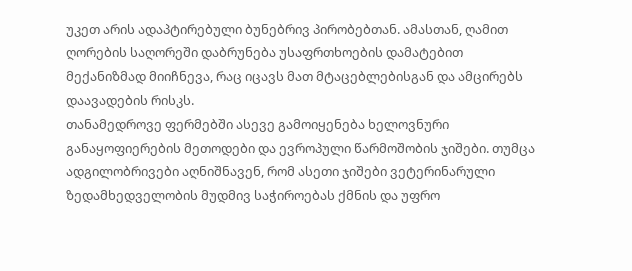უკეთ არის ადაპტირებული ბუნებრივ პირობებთან. ამასთან, ღამით ღორების საღორეში დაბრუნება უსაფრთხოების დამატებით მექანიზმად მიიჩნევა, რაც იცავს მათ მტაცებლებისგან და ამცირებს დაავადების რისკს.
თანამედროვე ფერმებში ასევე გამოიყენება ხელოვნური განაყოფიერების მეთოდები და ევროპული წარმოშობის ჯიშები. თუმცა ადგილობრივები აღნიშნავენ, რომ ასეთი ჯიშები ვეტერინარული ზედამხედველობის მუდმივ საჭიროებას ქმნის და უფრო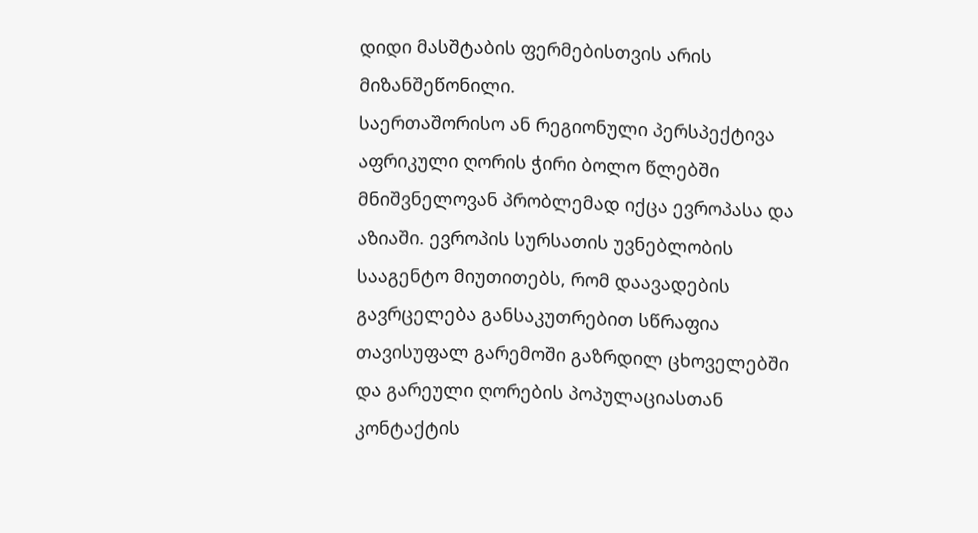დიდი მასშტაბის ფერმებისთვის არის მიზანშეწონილი.
საერთაშორისო ან რეგიონული პერსპექტივა
აფრიკული ღორის ჭირი ბოლო წლებში მნიშვნელოვან პრობლემად იქცა ევროპასა და აზიაში. ევროპის სურსათის უვნებლობის სააგენტო მიუთითებს, რომ დაავადების გავრცელება განსაკუთრებით სწრაფია თავისუფალ გარემოში გაზრდილ ცხოველებში და გარეული ღორების პოპულაციასთან კონტაქტის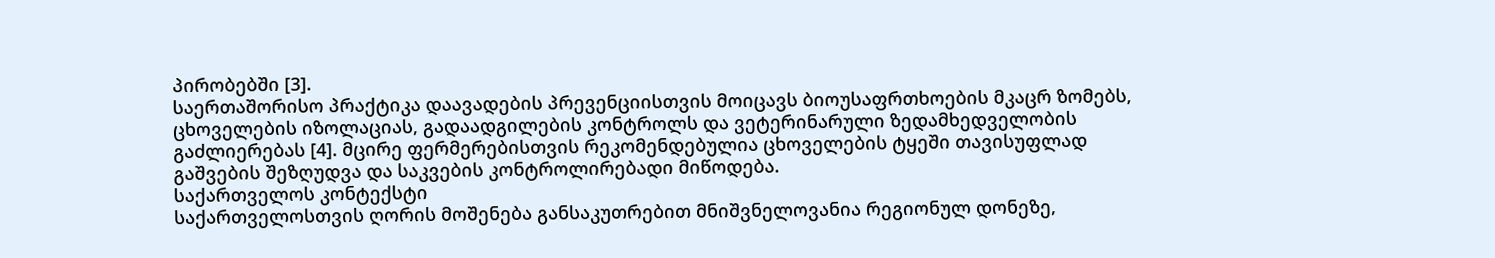პირობებში [3].
საერთაშორისო პრაქტიკა დაავადების პრევენციისთვის მოიცავს ბიოუსაფრთხოების მკაცრ ზომებს, ცხოველების იზოლაციას, გადაადგილების კონტროლს და ვეტერინარული ზედამხედველობის გაძლიერებას [4]. მცირე ფერმერებისთვის რეკომენდებულია ცხოველების ტყეში თავისუფლად გაშვების შეზღუდვა და საკვების კონტროლირებადი მიწოდება.
საქართველოს კონტექსტი
საქართველოსთვის ღორის მოშენება განსაკუთრებით მნიშვნელოვანია რეგიონულ დონეზე,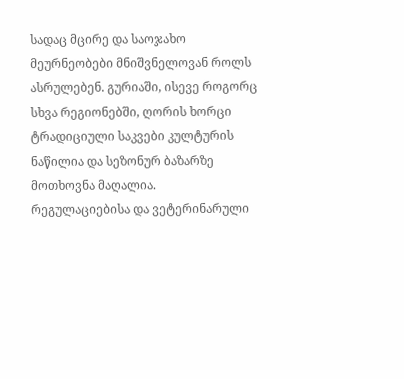სადაც მცირე და საოჯახო მეურნეობები მნიშვნელოვან როლს ასრულებენ. გურიაში, ისევე როგორც სხვა რეგიონებში, ღორის ხორცი ტრადიციული საკვები კულტურის ნაწილია და სეზონურ ბაზარზე მოთხოვნა მაღალია.
რეგულაციებისა და ვეტერინარული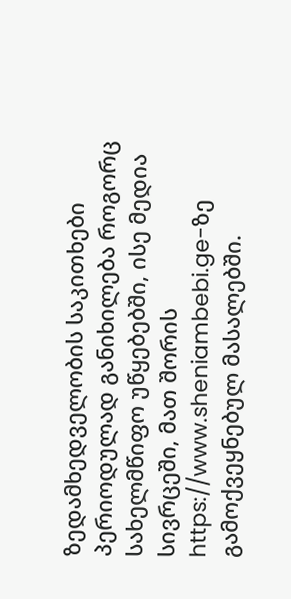ზედამხედველობის საკითხები პერიოდულად განიხილება როგორც სახელმწიფო უწყებებში, ისე მედია სივრცეში, მათ შორის https://www.sheniambebi.ge-ზე გამოქვეყნებულ მასალებში.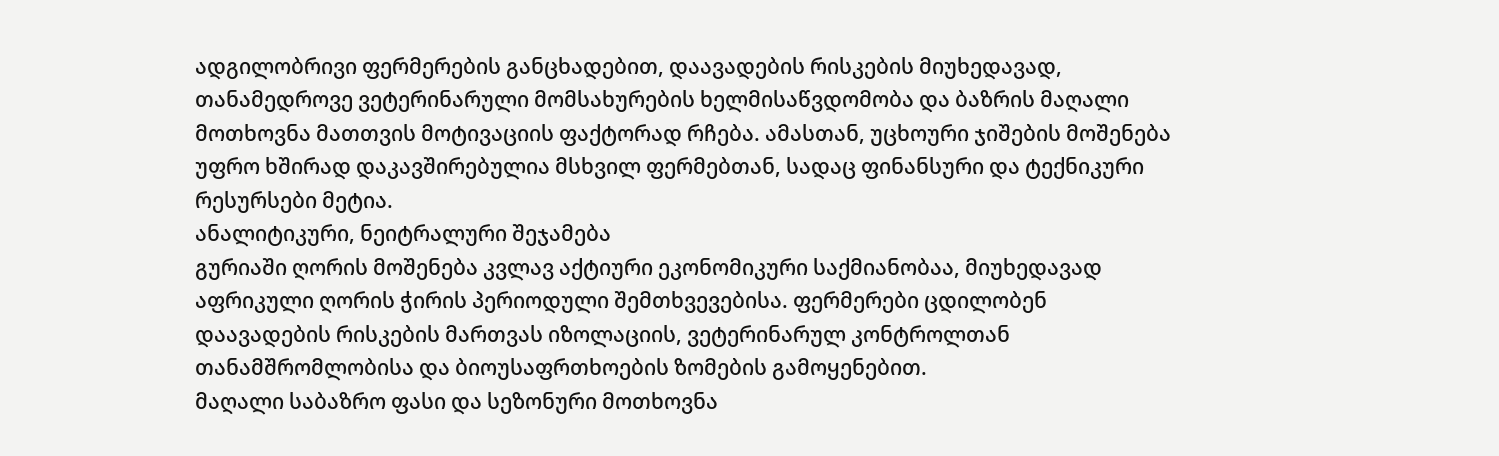ადგილობრივი ფერმერების განცხადებით, დაავადების რისკების მიუხედავად, თანამედროვე ვეტერინარული მომსახურების ხელმისაწვდომობა და ბაზრის მაღალი მოთხოვნა მათთვის მოტივაციის ფაქტორად რჩება. ამასთან, უცხოური ჯიშების მოშენება უფრო ხშირად დაკავშირებულია მსხვილ ფერმებთან, სადაც ფინანსური და ტექნიკური რესურსები მეტია.
ანალიტიკური, ნეიტრალური შეჯამება
გურიაში ღორის მოშენება კვლავ აქტიური ეკონომიკური საქმიანობაა, მიუხედავად აფრიკული ღორის ჭირის პერიოდული შემთხვევებისა. ფერმერები ცდილობენ დაავადების რისკების მართვას იზოლაციის, ვეტერინარულ კონტროლთან თანამშრომლობისა და ბიოუსაფრთხოების ზომების გამოყენებით.
მაღალი საბაზრო ფასი და სეზონური მოთხოვნა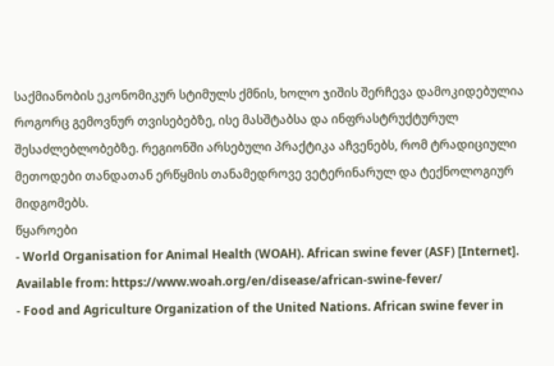საქმიანობის ეკონომიკურ სტიმულს ქმნის, ხოლო ჯიშის შერჩევა დამოკიდებულია როგორც გემოვნურ თვისებებზე, ისე მასშტაბსა და ინფრასტრუქტურულ შესაძლებლობებზე. რეგიონში არსებული პრაქტიკა აჩვენებს, რომ ტრადიციული მეთოდები თანდათან ერწყმის თანამედროვე ვეტერინარულ და ტექნოლოგიურ მიდგომებს.
წყაროები
- World Organisation for Animal Health (WOAH). African swine fever (ASF) [Internet]. Available from: https://www.woah.org/en/disease/african-swine-fever/
- Food and Agriculture Organization of the United Nations. African swine fever in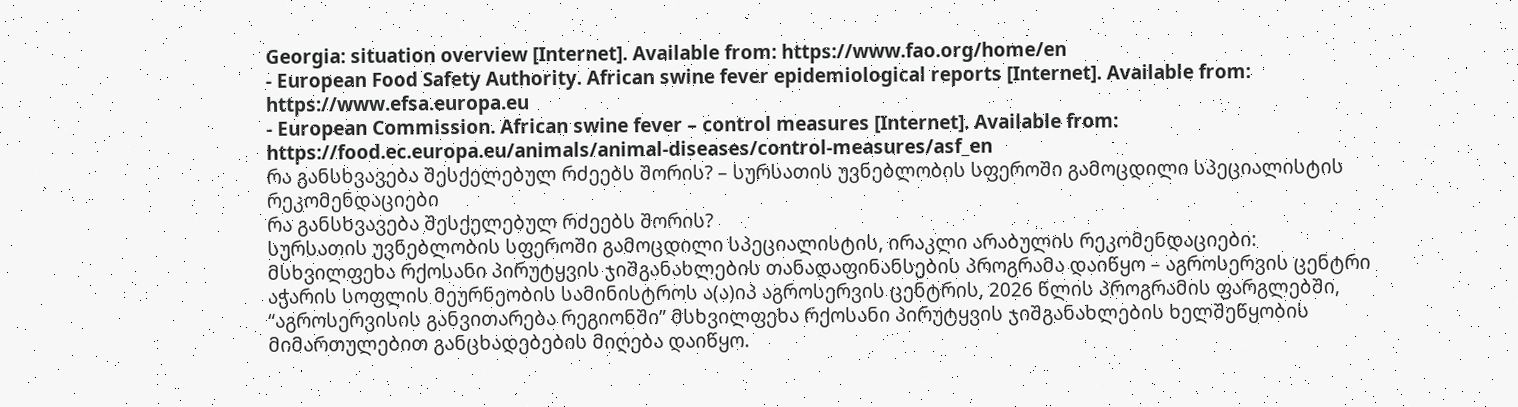Georgia: situation overview [Internet]. Available from: https://www.fao.org/home/en
- European Food Safety Authority. African swine fever epidemiological reports [Internet]. Available from: https://www.efsa.europa.eu
- European Commission. African swine fever – control measures [Internet]. Available from: https://food.ec.europa.eu/animals/animal-diseases/control-measures/asf_en
რა განსხვავება შესქელებულ რძეებს შორის? – სურსათის უვნებლობის სფეროში გამოცდილი სპეციალისტის რეკომენდაციები
რა განსხვავება შესქელებულ რძეებს შორის?
სურსათის უვნებლობის სფეროში გამოცდილი სპეციალისტის, ირაკლი არაბულის რეკომენდაციები:
მსხვილფეხა რქოსანი პირუტყვის ჯიშგანახლების თანადაფინანსების პროგრამა დაიწყო – აგროსერვის ცენტრი
აჭარის სოფლის მეურნეობის სამინისტროს ა(ა)იპ აგროსერვის ცენტრის, 2026 წლის პროგრამის ფარგლებში, “აგროსერვისის განვითარება რეგიონში” მსხვილფეხა რქოსანი პირუტყვის ჯიშგანახლების ხელშეწყობის მიმართულებით განცხადებების მიღება დაიწყო.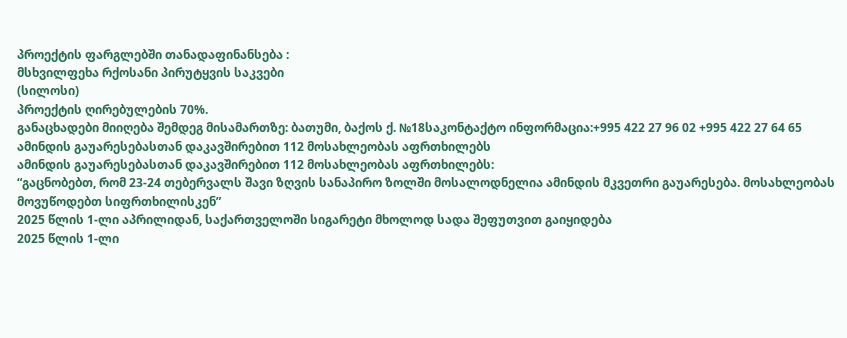პროექტის ფარგლებში თანადაფინანსება :
მსხვილფეხა რქოსანი პირუტყვის საკვები
(სილოსი)
პროექტის ღირებულების 70%.
განაცხადები მიიღება შემდეგ მისამართზე: ბათუმი, ბაქოს ქ. №18საკონტაქტო ინფორმაცია:+995 422 27 96 02 +995 422 27 64 65
ამინდის გაუარესებასთან დაკავშირებით 112 მოსახლეობას აფრთხილებს
ამინდის გაუარესებასთან დაკავშირებით 112 მოსახლეობას აფრთხილებს:
“გაცნობებთ, რომ 23-24 თებერვალს შავი ზღვის სანაპირო ზოლში მოსალოდნელია ამინდის მკვეთრი გაუარესება. მოსახლეობას მოვუწოდებთ სიფრთხილისკენ”
2025 წლის 1-ლი აპრილიდან, საქართველოში სიგარეტი მხოლოდ სადა შეფუთვით გაიყიდება
2025 წლის 1-ლი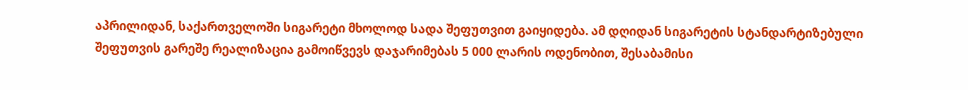აპრილიდან, საქართველოში სიგარეტი მხოლოდ სადა შეფუთვით გაიყიდება. ამ დღიდან სიგარეტის სტანდარტიზებული შეფუთვის გარეშე რეალიზაცია გამოიწვევს დაჯარიმებას 5 000 ლარის ოდენობით, შესაბამისი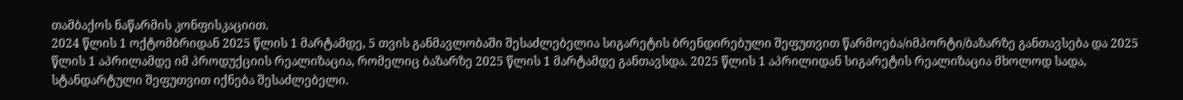თამბაქოს ნაწარმის კონფისკაციით.
2024 წლის 1 ოქტომბრიდან 2025 წლის 1 მარტამდე, 5 თვის განმავლობაში შესაძლებელია სიგარეტის ბრენდირებული შეფუთვით წარმოება/იმპორტი/ბაზარზე განთავსება და 2025 წლის 1 აპრილამდე იმ პროდუქციის რეალიზაცია, რომელიც ბაზარზე 2025 წლის 1 მარტამდე განთავსდა. 2025 წლის 1 აპრილიდან სიგარეტის რეალიზაცია მხოლოდ სადა, სტანდარტული შეფუთვით იქნება შესაძლებელი.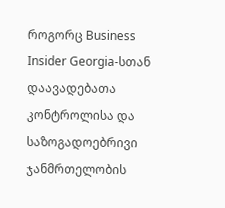როგორც Business Insider Georgia-სთან დაავადებათა კონტროლისა და საზოგადოებრივი ჯანმრთელობის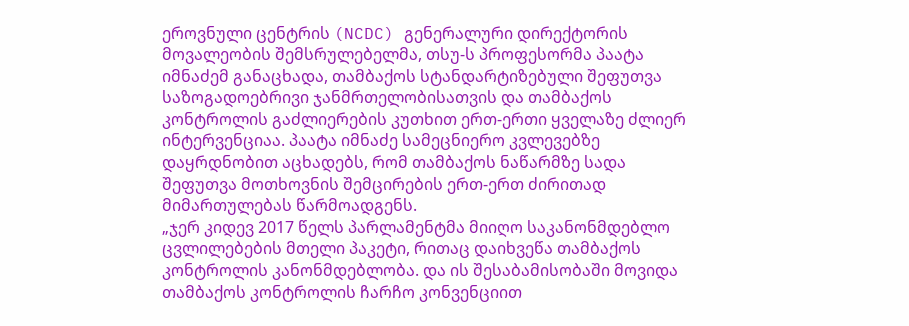ეროვნული ცენტრის (NCDC) გენერალური დირექტორის მოვალეობის შემსრულებელმა, თსუ-ს პროფესორმა პაატა იმნაძემ განაცხადა, თამბაქოს სტანდარტიზებული შეფუთვა საზოგადოებრივი ჯანმრთელობისათვის და თამბაქოს კონტროლის გაძლიერების კუთხით ერთ-ერთი ყველაზე ძლიერ ინტერვენციაა. პაატა იმნაძე სამეცნიერო კვლევებზე დაყრდნობით აცხადებს, რომ თამბაქოს ნაწარმზე სადა შეფუთვა მოთხოვნის შემცირების ერთ-ერთ ძირითად მიმართულებას წარმოადგენს.
„ჯერ კიდევ 2017 წელს პარლამენტმა მიიღო საკანონმდებლო ცვლილებების მთელი პაკეტი, რითაც დაიხვეწა თამბაქოს კონტროლის კანონმდებლობა. და ის შესაბამისობაში მოვიდა თამბაქოს კონტროლის ჩარჩო კონვენციით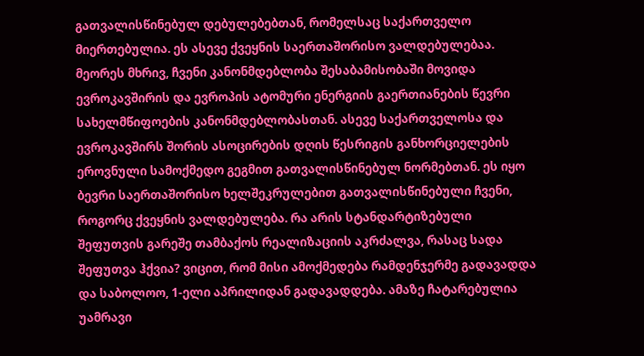გათვალისწინებულ დებულებებთან, რომელსაც საქართველო მიერთებულია. ეს ასევე ქვეყნის საერთაშორისო ვალდებულებაა. მეორეს მხრივ, ჩვენი კანონმდებლობა შესაბამისობაში მოვიდა ევროკავშირის და ევროპის ატომური ენერგიის გაერთიანების წევრი სახელმწიფოების კანონმდებლობასთან. ასევე საქართველოსა და ევროკავშირს შორის ასოცირების დღის წესრიგის განხორციელების ეროვნული სამოქმედო გეგმით გათვალისწინებულ ნორმებთან. ეს იყო ბევრი საერთაშორისო ხელშეკრულებით გათვალისწინებული ჩვენი, როგორც ქვეყნის ვალდებულება. რა არის სტანდარტიზებული შეფუთვის გარეშე თამბაქოს რეალიზაციის აკრძალვა, რასაც სადა შეფუთვა ჰქვია? ვიცით, რომ მისი ამოქმედება რამდენჯერმე გადავადდა და საბოლოო, 1-ელი აპრილიდან გადავადდება. ამაზე ჩატარებულია უამრავი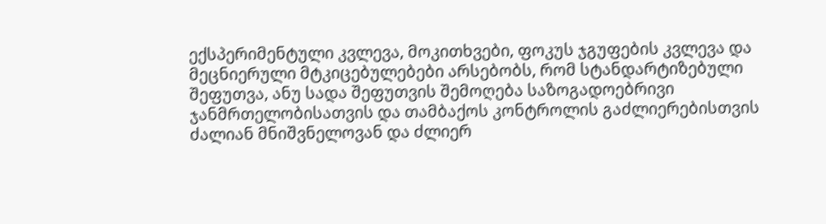ექსპერიმენტული კვლევა, მოკითხვები, ფოკუს ჯგუფების კვლევა და მეცნიერული მტკიცებულებები არსებობს, რომ სტანდარტიზებული შეფუთვა, ანუ სადა შეფუთვის შემოღება საზოგადოებრივი ჯანმრთელობისათვის და თამბაქოს კონტროლის გაძლიერებისთვის ძალიან მნიშვნელოვან და ძლიერ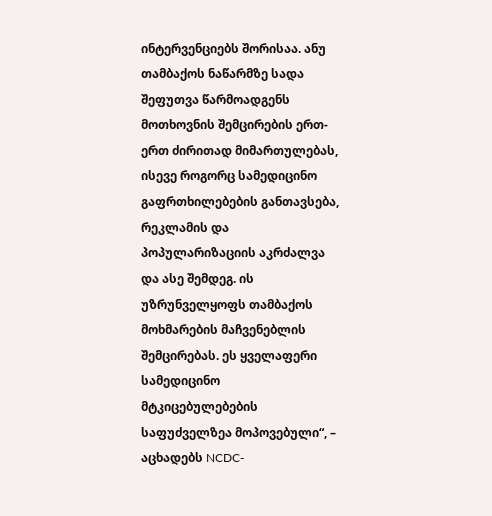ინტერვენციებს შორისაა. ანუ თამბაქოს ნაწარმზე სადა შეფუთვა წარმოადგენს მოთხოვნის შემცირების ერთ-ერთ ძირითად მიმართულებას, ისევე როგორც სამედიცინო გაფრთხილებების განთავსება, რეკლამის და პოპულარიზაციის აკრძალვა და ასე შემდეგ. ის უზრუნველყოფს თამბაქოს მოხმარების მაჩვენებლის შემცირებას. ეს ყველაფერი სამედიცინო მტკიცებულებების საფუძველზეა მოპოვებული“, – აცხადებს NCDC-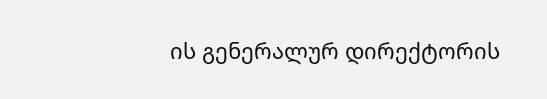ის გენერალურ დირექტორის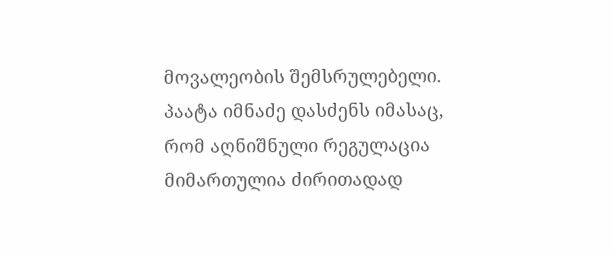მოვალეობის შემსრულებელი.
პაატა იმნაძე დასძენს იმასაც, რომ აღნიშნული რეგულაცია მიმართულია ძირითადად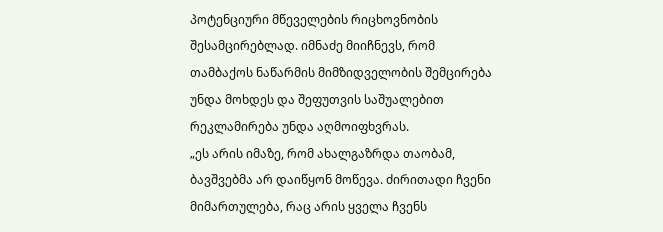პოტენციური მწეველების რიცხოვნობის შესამცირებლად. იმნაძე მიიჩნევს, რომ თამბაქოს ნაწარმის მიმზიდველობის შემცირება უნდა მოხდეს და შეფუთვის საშუალებით რეკლამირება უნდა აღმოიფხვრას.
„ეს არის იმაზე, რომ ახალგაზრდა თაობამ, ბავშვებმა არ დაიწყონ მოწევა. ძირითადი ჩვენი მიმართულება, რაც არის ყველა ჩვენს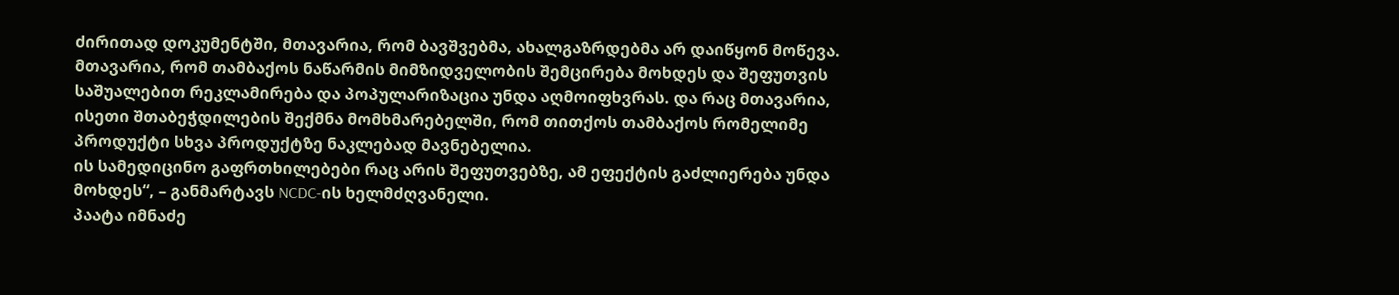ძირითად დოკუმენტში, მთავარია, რომ ბავშვებმა, ახალგაზრდებმა არ დაიწყონ მოწევა. მთავარია, რომ თამბაქოს ნაწარმის მიმზიდველობის შემცირება მოხდეს და შეფუთვის საშუალებით რეკლამირება და პოპულარიზაცია უნდა აღმოიფხვრას. და რაც მთავარია, ისეთი შთაბეჭდილების შექმნა მომხმარებელში, რომ თითქოს თამბაქოს რომელიმე პროდუქტი სხვა პროდუქტზე ნაკლებად მავნებელია.
ის სამედიცინო გაფრთხილებები რაც არის შეფუთვებზე, ამ ეფექტის გაძლიერება უნდა მოხდეს“, – განმარტავს NCDC-ის ხელმძღვანელი.
პაატა იმნაძე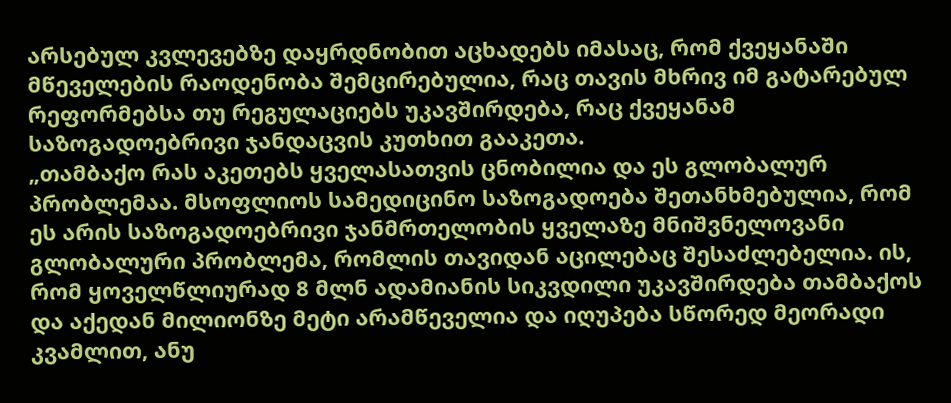არსებულ კვლევებზე დაყრდნობით აცხადებს იმასაც, რომ ქვეყანაში მწეველების რაოდენობა შემცირებულია, რაც თავის მხრივ იმ გატარებულ რეფორმებსა თუ რეგულაციებს უკავშირდება, რაც ქვეყანამ საზოგადოებრივი ჯანდაცვის კუთხით გააკეთა.
„თამბაქო რას აკეთებს ყველასათვის ცნობილია და ეს გლობალურ პრობლემაა. მსოფლიოს სამედიცინო საზოგადოება შეთანხმებულია, რომ ეს არის საზოგადოებრივი ჯანმრთელობის ყველაზე მნიშვნელოვანი გლობალური პრობლემა, რომლის თავიდან აცილებაც შესაძლებელია. ის, რომ ყოველწლიურად 8 მლნ ადამიანის სიკვდილი უკავშირდება თამბაქოს და აქედან მილიონზე მეტი არამწეველია და იღუპება სწორედ მეორადი კვამლით, ანუ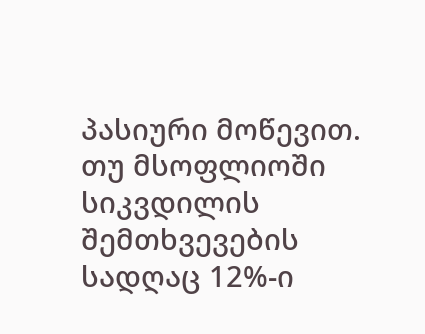პასიური მოწევით. თუ მსოფლიოში სიკვდილის შემთხვევების სადღაც 12%-ი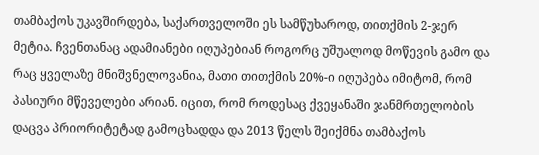თამბაქოს უკავშირდება, საქართველოში ეს სამწუხაროდ, თითქმის 2-ჯერ მეტია. ჩვენთანაც ადამიანები იღუპებიან როგორც უშუალოდ მოწევის გამო და რაც ყველაზე მნიშვნელოვანია, მათი თითქმის 20%-ი იღუპება იმიტომ, რომ პასიური მწეველები არიან. იცით, რომ როდესაც ქვეყანაში ჯანმრთელობის დაცვა პრიორიტეტად გამოცხადდა და 2013 წელს შეიქმნა თამბაქოს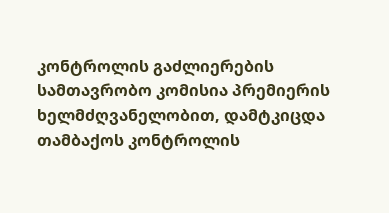კონტროლის გაძლიერების სამთავრობო კომისია პრემიერის ხელმძღვანელობით, დამტკიცდა თამბაქოს კონტროლის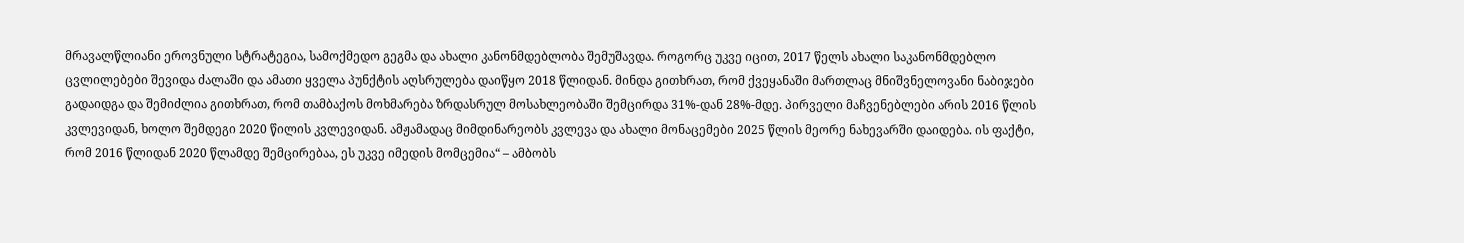მრავალწლიანი ეროვნული სტრატეგია, სამოქმედო გეგმა და ახალი კანონმდებლობა შემუშავდა. როგორც უკვე იცით, 2017 წელს ახალი საკანონმდებლო ცვლილებები შევიდა ძალაში და ამათი ყველა პუნქტის აღსრულება დაიწყო 2018 წლიდან. მინდა გითხრათ, რომ ქვეყანაში მართლაც მნიშვნელოვანი ნაბიჯები გადაიდგა და შემიძლია გითხრათ, რომ თამბაქოს მოხმარება ზრდასრულ მოსახლეობაში შემცირდა 31%-დან 28%-მდე. პირველი მაჩვენებლები არის 2016 წლის კვლევიდან, ხოლო შემდეგი 2020 წილის კვლევიდან. ამჟამადაც მიმდინარეობს კვლევა და ახალი მონაცემები 2025 წლის მეორე ნახევარში დაიდება. ის ფაქტი, რომ 2016 წლიდან 2020 წლამდე შემცირებაა, ეს უკვე იმედის მომცემია“ – ამბობს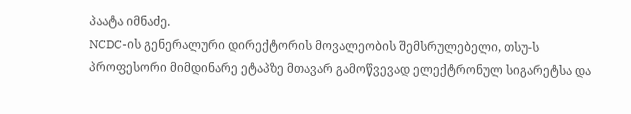პაატა იმნაძე.
NCDC-ის გენერალური დირექტორის მოვალეობის შემსრულებელი, თსუ-ს პროფესორი მიმდინარე ეტაპზე მთავარ გამოწვევად ელექტრონულ სიგარეტსა და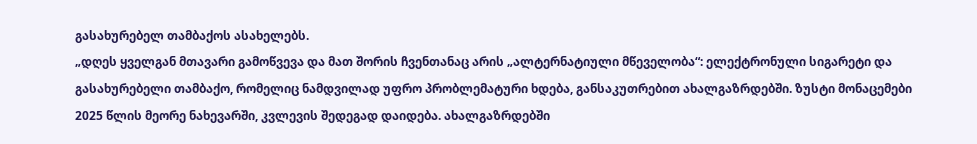გასახურებელ თამბაქოს ასახელებს.
„დღეს ყველგან მთავარი გამოწვევა და მათ შორის ჩვენთანაც არის „ალტერნატიული მწეველობა“: ელექტრონული სიგარეტი და გასახურებელი თამბაქო, რომელიც ნამდვილად უფრო პრობლემატური ხდება, განსაკუთრებით ახალგაზრდებში. ზუსტი მონაცემები 2025 წლის მეორე ნახევარში, კვლევის შედეგად დაიდება. ახალგაზრდებში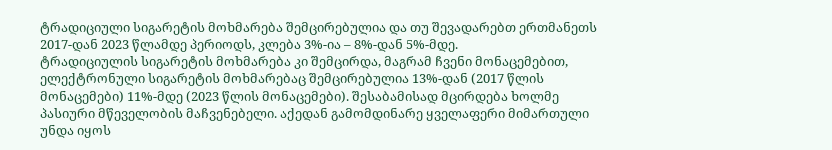ტრადიციული სიგარეტის მოხმარება შემცირებულია და თუ შევადარებთ ერთმანეთს 2017-დან 2023 წლამდე პერიოდს, კლება 3%-ია – 8%-დან 5%-მდე.
ტრადიციულის სიგარეტის მოხმარება კი შემცირდა, მაგრამ ჩვენი მონაცემებით, ელექტრონული სიგარეტის მოხმარებაც შემცირებულია 13%-დან (2017 წლის მონაცემები) 11%-მდე (2023 წლის მონაცემები). შესაბამისად მცირდება ხოლმე პასიური მწეველობის მაჩვენებელი. აქედან გამომდინარე ყველაფერი მიმართული უნდა იყოს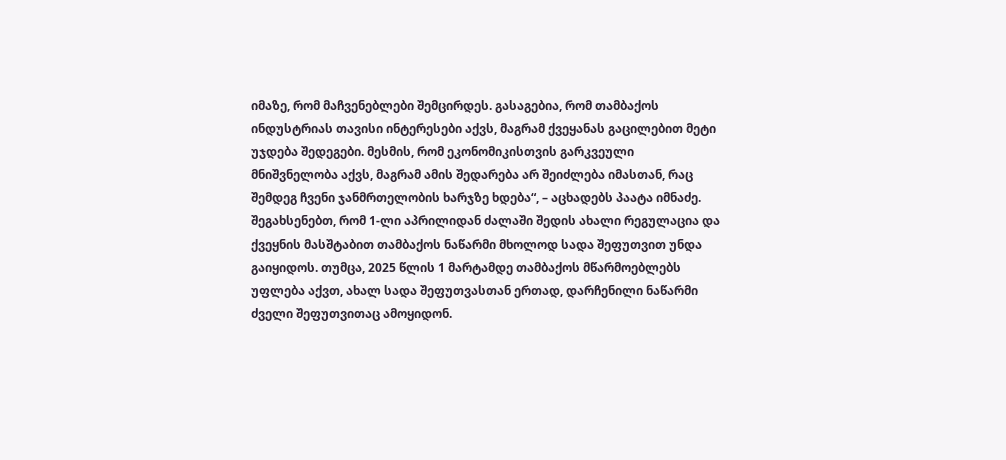იმაზე, რომ მაჩვენებლები შემცირდეს. გასაგებია, რომ თამბაქოს ინდუსტრიას თავისი ინტერესები აქვს, მაგრამ ქვეყანას გაცილებით მეტი უჯდება შედეგები. მესმის, რომ ეკონომიკისთვის გარკვეული მნიშვნელობა აქვს, მაგრამ ამის შედარება არ შეიძლება იმასთან, რაც შემდეგ ჩვენი ჯანმრთელობის ხარჯზე ხდება“, – აცხადებს პაატა იმნაძე.
შეგახსენებთ, რომ 1-ლი აპრილიდან ძალაში შედის ახალი რეგულაცია და ქვეყნის მასშტაბით თამბაქოს ნაწარმი მხოლოდ სადა შეფუთვით უნდა გაიყიდოს. თუმცა, 2025 წლის 1 მარტამდე თამბაქოს მწარმოებლებს უფლება აქვთ, ახალ სადა შეფუთვასთან ერთად, დარჩენილი ნაწარმი ძველი შეფუთვითაც ამოყიდონ.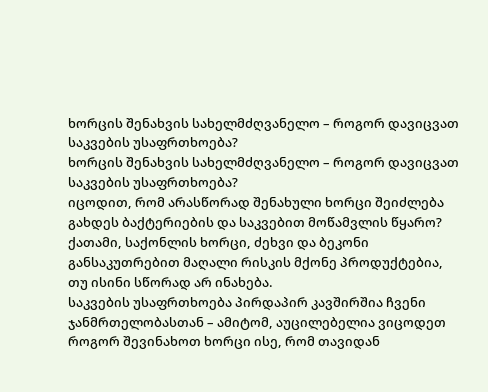ხორცის შენახვის სახელმძღვანელო – როგორ დავიცვათ საკვების უსაფრთხოება?
ხორცის შენახვის სახელმძღვანელო – როგორ დავიცვათ საკვების უსაფრთხოება?
იცოდით, რომ არასწორად შენახული ხორცი შეიძლება გახდეს ბაქტერიების და საკვებით მოწამვლის წყარო?
ქათამი, საქონლის ხორცი, ძეხვი და ბეკონი განსაკუთრებით მაღალი რისკის მქონე პროდუქტებია, თუ ისინი სწორად არ ინახება.
საკვების უსაფრთხოება პირდაპირ კავშირშია ჩვენი ჯანმრთელობასთან – ამიტომ, აუცილებელია ვიცოდეთ როგორ შევინახოთ ხორცი ისე, რომ თავიდან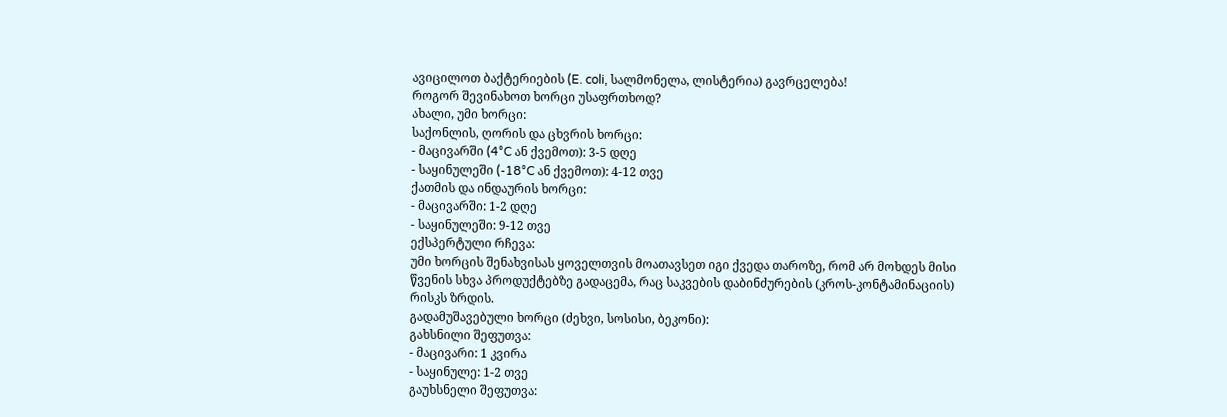ავიცილოთ ბაქტერიების (E. coli, სალმონელა, ლისტერია) გავრცელება!
როგორ შევინახოთ ხორცი უსაფრთხოდ?
ახალი, უმი ხორცი:
საქონლის, ღორის და ცხვრის ხორცი:
- მაცივარში (4°C ან ქვემოთ): 3-5 დღე
- საყინულეში (-18°C ან ქვემოთ): 4-12 თვე
ქათმის და ინდაურის ხორცი:
- მაცივარში: 1-2 დღე
- საყინულეში: 9-12 თვე
ექსპერტული რჩევა:
უმი ხორცის შენახვისას ყოველთვის მოათავსეთ იგი ქვედა თაროზე, რომ არ მოხდეს მისი წვენის სხვა პროდუქტებზე გადაცემა, რაც საკვების დაბინძურების (კროს-კონტამინაციის) რისკს ზრდის.
გადამუშავებული ხორცი (ძეხვი, სოსისი, ბეკონი):
გახსნილი შეფუთვა:
- მაცივარი: 1 კვირა
- საყინულე: 1-2 თვე
გაუხსნელი შეფუთვა: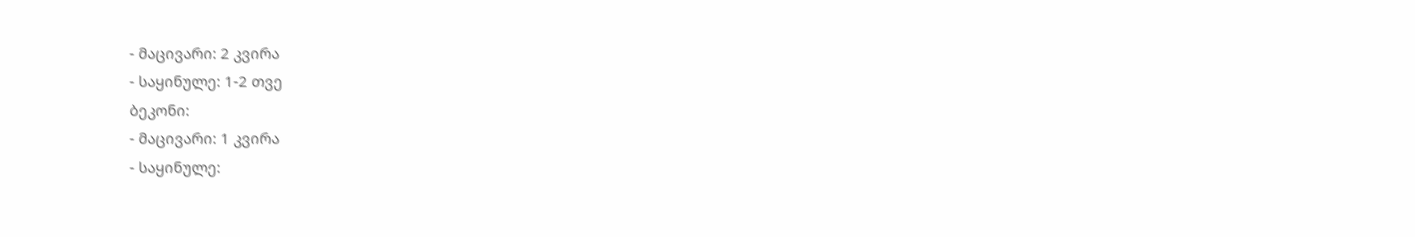- მაცივარი: 2 კვირა
- საყინულე: 1-2 თვე
ბეკონი:
- მაცივარი: 1 კვირა
- საყინულე: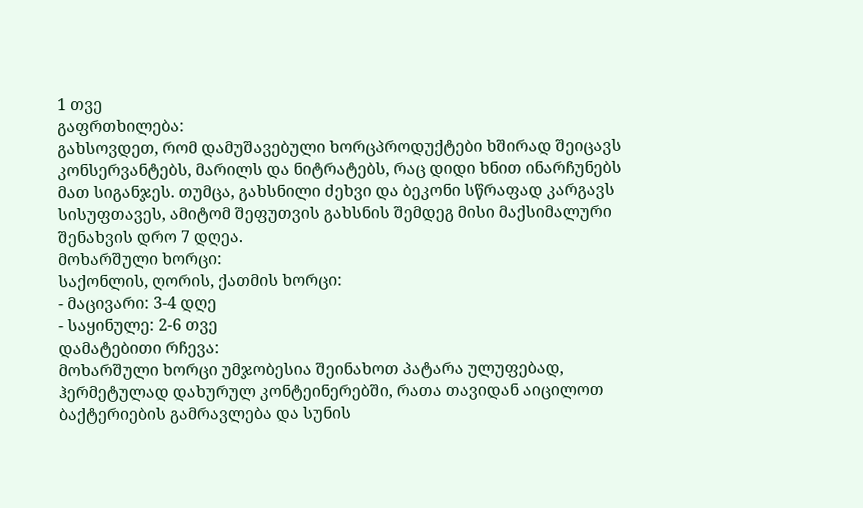1 თვე
გაფრთხილება:
გახსოვდეთ, რომ დამუშავებული ხორცპროდუქტები ხშირად შეიცავს კონსერვანტებს, მარილს და ნიტრატებს, რაც დიდი ხნით ინარჩუნებს მათ სიგანჯეს. თუმცა, გახსნილი ძეხვი და ბეკონი სწრაფად კარგავს სისუფთავეს, ამიტომ შეფუთვის გახსნის შემდეგ მისი მაქსიმალური შენახვის დრო 7 დღეა.
მოხარშული ხორცი:
საქონლის, ღორის, ქათმის ხორცი:
- მაცივარი: 3-4 დღე
- საყინულე: 2-6 თვე
დამატებითი რჩევა:
მოხარშული ხორცი უმჯობესია შეინახოთ პატარა ულუფებად, ჰერმეტულად დახურულ კონტეინერებში, რათა თავიდან აიცილოთ ბაქტერიების გამრავლება და სუნის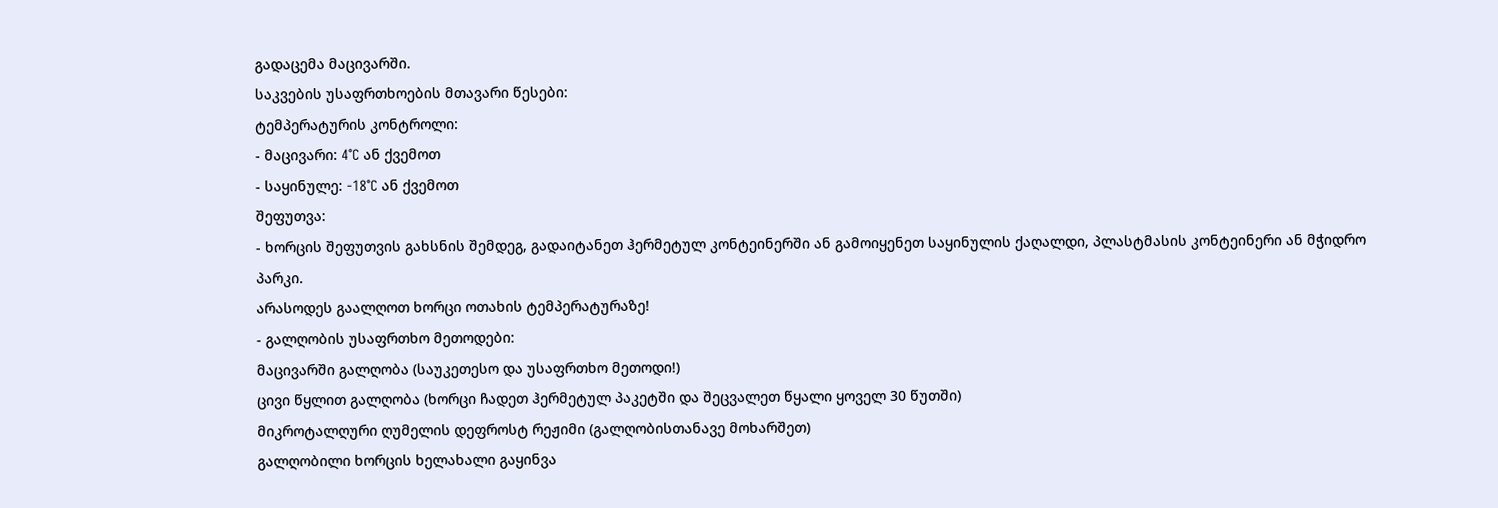გადაცემა მაცივარში.
საკვების უსაფრთხოების მთავარი წესები:
ტემპერატურის კონტროლი:
- მაცივარი: 4°C ან ქვემოთ
- საყინულე: -18°C ან ქვემოთ
შეფუთვა:
- ხორცის შეფუთვის გახსნის შემდეგ, გადაიტანეთ ჰერმეტულ კონტეინერში ან გამოიყენეთ საყინულის ქაღალდი, პლასტმასის კონტეინერი ან მჭიდრო პარკი.
არასოდეს გაალღოთ ხორცი ოთახის ტემპერატურაზე!
- გალღობის უსაფრთხო მეთოდები:
მაცივარში გალღობა (საუკეთესო და უსაფრთხო მეთოდი!)
ცივი წყლით გალღობა (ხორცი ჩადეთ ჰერმეტულ პაკეტში და შეცვალეთ წყალი ყოველ 30 წუთში)
მიკროტალღური ღუმელის დეფროსტ რეჟიმი (გალღობისთანავე მოხარშეთ)
გალღობილი ხორცის ხელახალი გაყინვა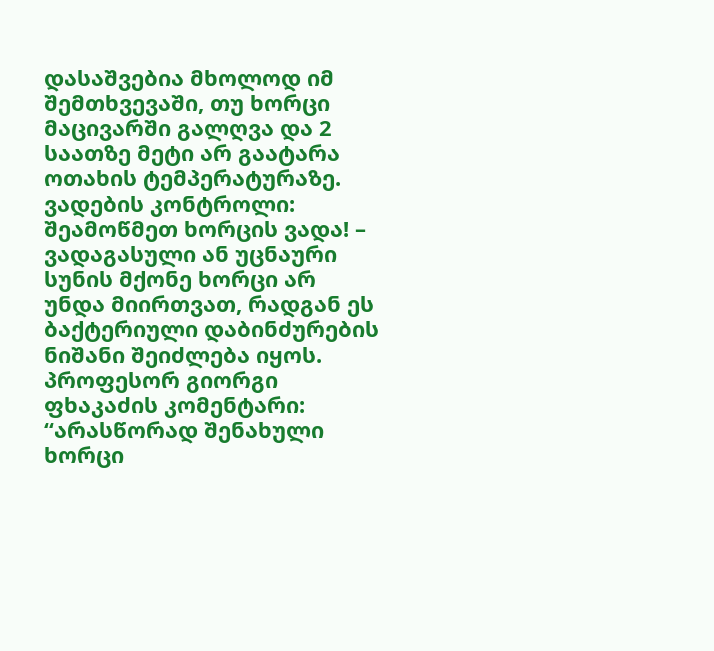დასაშვებია მხოლოდ იმ შემთხვევაში, თუ ხორცი მაცივარში გალღვა და 2 საათზე მეტი არ გაატარა ოთახის ტემპერატურაზე.
ვადების კონტროლი:
შეამოწმეთ ხორცის ვადა! – ვადაგასული ან უცნაური სუნის მქონე ხორცი არ უნდა მიირთვათ, რადგან ეს ბაქტერიული დაბინძურების ნიშანი შეიძლება იყოს.
პროფესორ გიორგი ფხაკაძის კომენტარი:
“არასწორად შენახული ხორცი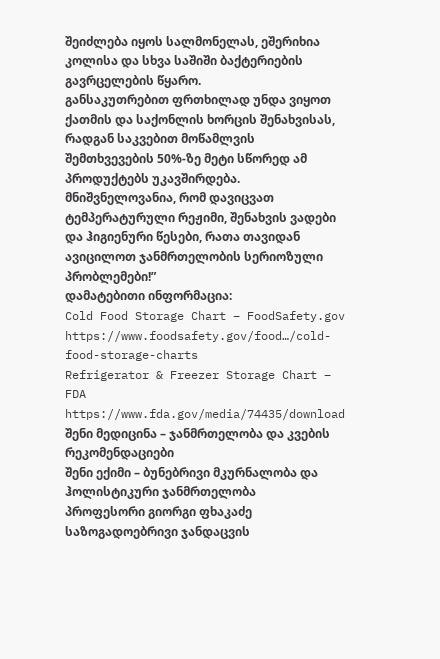შეიძლება იყოს სალმონელას, ეშერიხია კოლისა და სხვა საშიში ბაქტერიების გავრცელების წყარო.
განსაკუთრებით ფრთხილად უნდა ვიყოთ ქათმის და საქონლის ხორცის შენახვისას, რადგან საკვებით მოწამლვის შემთხვევების 50%-ზე მეტი სწორედ ამ პროდუქტებს უკავშირდება.
მნიშვნელოვანია, რომ დავიცვათ ტემპერატურული რეჟიმი, შენახვის ვადები და ჰიგიენური წესები, რათა თავიდან ავიცილოთ ჯანმრთელობის სერიოზული პრობლემები!”
დამატებითი ინფორმაცია:
Cold Food Storage Chart – FoodSafety.gov
https://www.foodsafety.gov/food…/cold-food-storage-charts
Refrigerator & Freezer Storage Chart – FDA
https://www.fda.gov/media/74435/download
შენი მედიცინა – ჯანმრთელობა და კვების რეკომენდაციები
შენი ექიმი – ბუნებრივი მკურნალობა და ჰოლისტიკური ჯანმრთელობა
პროფესორი გიორგი ფხაკაძე
საზოგადოებრივი ჯანდაცვის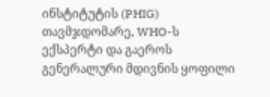ინსტიტუტის (PHIG) თავმჯდომარე, WHO-ს ექსპერტი და გაეროს გენერალური მდივნის ყოფილი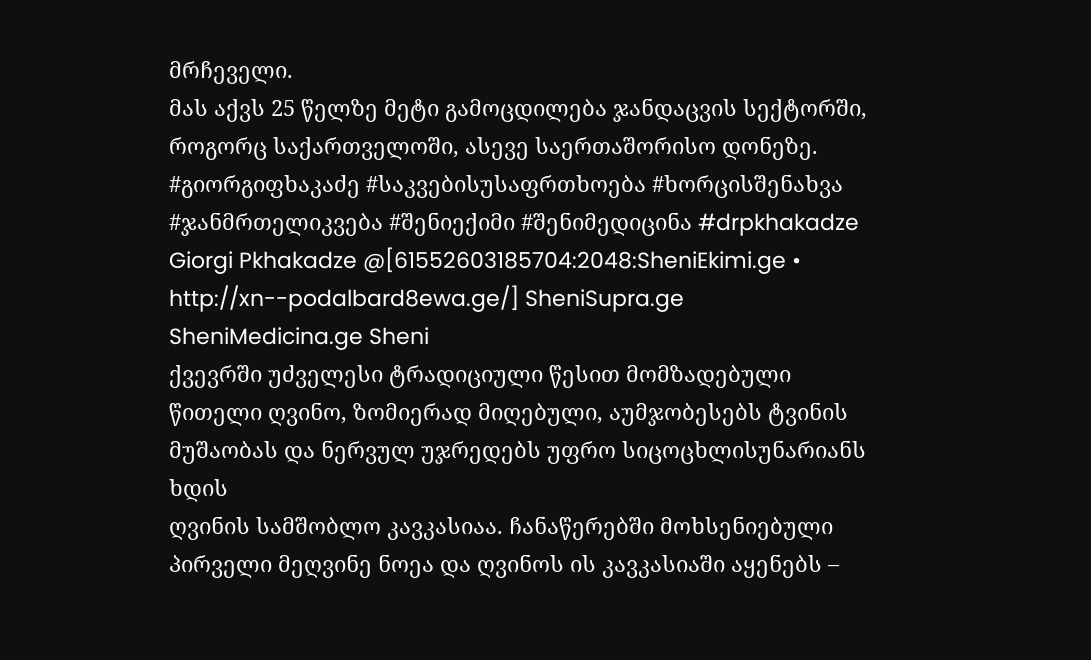მრჩეველი.
მას აქვს 25 წელზე მეტი გამოცდილება ჯანდაცვის სექტორში, როგორც საქართველოში, ასევე საერთაშორისო დონეზე.
#გიორგიფხაკაძე #საკვებისუსაფრთხოება #ხორცისშენახვა #ჯანმრთელიკვება #შენიექიმი #შენიმედიცინა #drpkhakadze Giorgi Pkhakadze @[61552603185704:2048:SheniEkimi.ge • http://xn--podalbard8ewa.ge/] SheniSupra.ge SheniMedicina.ge Sheni
ქვევრში უძველესი ტრადიციული წესით მომზადებული წითელი ღვინო, ზომიერად მიღებული, აუმჯობესებს ტვინის მუშაობას და ნერვულ უჯრედებს უფრო სიცოცხლისუნარიანს ხდის
ღვინის სამშობლო კავკასიაა. ჩანაწერებში მოხსენიებული პირველი მეღვინე ნოეა და ღვინოს ის კავკასიაში აყენებს –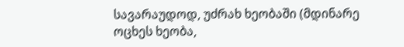სავარაუდოდ, უძრახ ხეობაში (მდინარე ოცხეს ხეობა,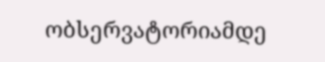ობსერვატორიამდე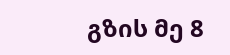გზის მე 8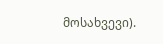მოსახვევი).